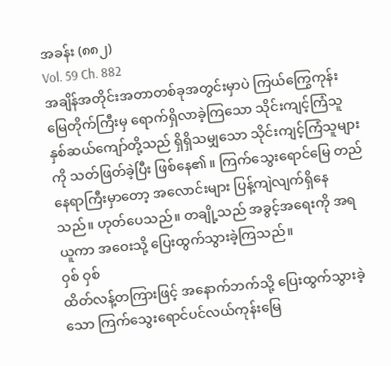အခန်း (၈၈၂)
Vol. 59 Ch. 882
အချိန်အတိုင်းအတာတစ်ခုအတွင်းမှာပဲ ကြယ်ကြွေကုန်းမြေတိုက်ကြီးမှ ရောက်ရှိလာခဲ့ကြသော သိုင်းကျင့်ကြံသူ နှစ်ဆယ်ကျော်တို့သည် ရှိရှိသမျှသော သိုင်းကျင့်ကြံသူများကို သတ်ဖြတ်ခဲ့ပြီး ဖြစ်နေ၏။ ကြက်သွေးရောင်မြေ တည်နေရာကြီးမှာတော့ အလောင်းများ ပြန့်ကျဲလျက်ရှိနေသည်။ ဟုတ်ပေသည်။ တချို့သည် အခွင့်အရေးကို အရယူကာ အဝေးသို့ ပြေးထွက်သွားခဲ့ကြသည်။
ဝှစ် ဝှစ်
ထိတ်လန့်တကြားဖြင့် အနောက်ဘက်သို့ ပြေးထွက်သွားခဲ့သော ကြက်သွေးရောင်ပင်လယ်ကုန်းမြေ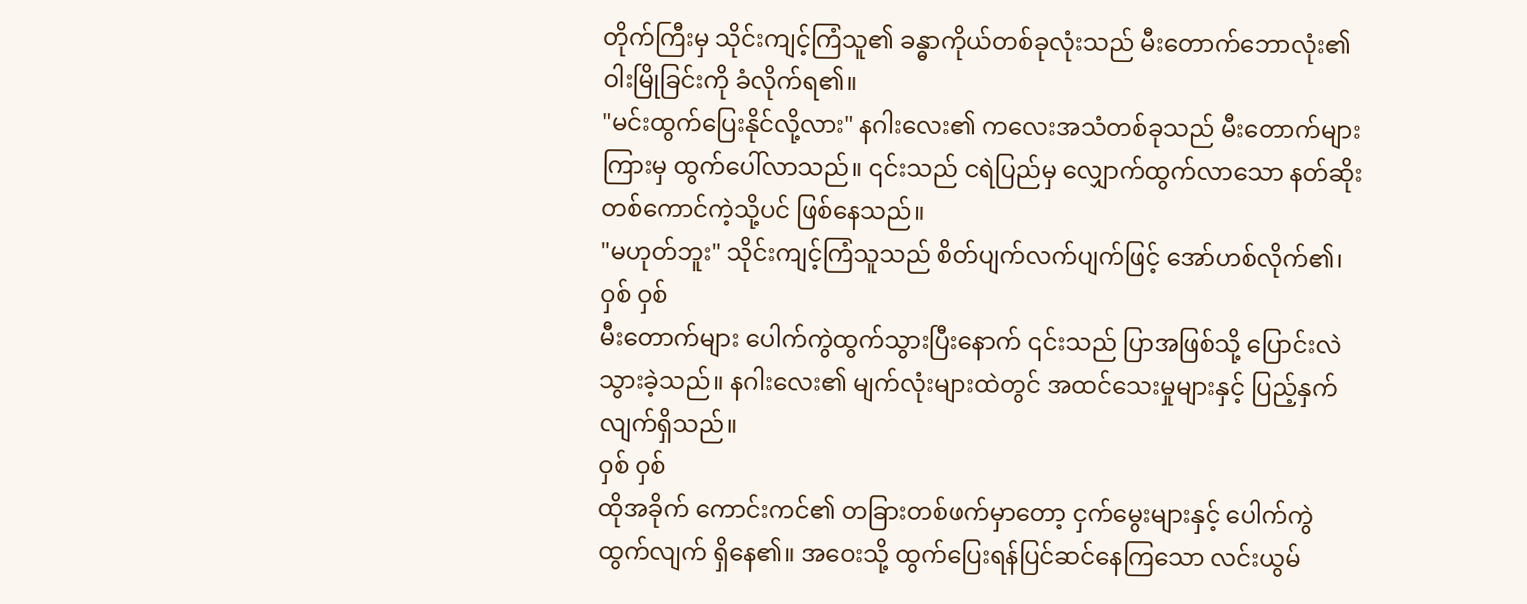တိုက်ကြီးမှ သိုင်းကျင့်ကြံသူ၏ ခန္ဓာကိုယ်တစ်ခုလုံးသည် မီးတောက်ဘောလုံး၏ ဝါးမြိုခြင်းကို ခံလိုက်ရ၏။
"မင်းထွက်ပြေးနိုင်လို့လား" နဂါးလေး၏ ကလေးအသံတစ်ခုသည် မီးတောက်များကြားမှ ထွက်ပေါ်လာသည်။ ၎င်းသည် ငရဲပြည်မှ လျှောက်ထွက်လာသော နတ်ဆိုးတစ်ကောင်ကဲ့သို့ပင် ဖြစ်နေသည်။
"မဟုတ်ဘူး" သိုင်းကျင့်ကြံသူသည် စိတ်ပျက်လက်ပျက်ဖြင့် အော်ဟစ်လိုက်၏၊
ဝှစ် ဝှစ်
မီးတောက်များ ပေါက်ကွဲထွက်သွားပြီးနောက် ၎င်းသည် ပြာအဖြစ်သို့ ပြောင်းလဲသွားခဲ့သည်။ နဂါးလေး၏ မျက်လုံးများထဲတွင် အထင်သေးမှုများနှင့် ပြည့်နှက်လျက်ရှိသည်။
ဝှစ် ဝှစ်
ထိုအခိုက် ကောင်းကင်၏ တခြားတစ်ဖက်မှာတော့ ငှက်မွေးများနှင့် ပေါက်ကွဲထွက်လျက် ရှိနေ၏။ အဝေးသို့ ထွက်ပြေးရန်ပြင်ဆင်နေကြသော လင်းယွမ်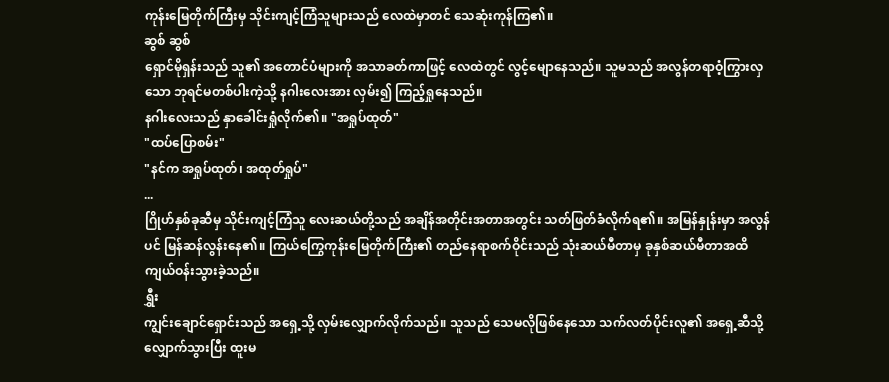ကုန်းမြေတိုက်ကြီးမှ သိုင်းကျင့်ကြံသူများသည် လေထဲမှာတင် သေဆုံးကုန်ကြ၏။
ဆွစ် ဆွစ်
ရှောင်မိုရှန်းသည် သူ၏ အတောင်ပံများကို အသာခတ်ကာဖြင့် လေထဲတွင် လွင့်မျောနေသည်။ သူမသည် အလွန်တရာဝံ့ကြွားလှသော ဘုရင်မတစ်ပါးကဲ့သို့ နဂါးလေးအား လှမ်း၍ ကြည့်ရှုနေသည်။
နဂါးလေးသည် နှာခေါင်းရှုံလိုက်၏။ "အရှုပ်ထုတ်"
"ထပ်ပြောစမ်း"
"နင်က အရှုပ်ထုတ်၊ အထုတ်ရှုပ်"
...
ဂြိုဟ်နှစ်ခုဆီမှ သိုင်းကျင့်ကြံသူ လေးဆယ်တို့သည် အချိန်အတိုင်းအတာအတွင်း သတ်ဖြတ်ခံလိုက်ရ၏။ အမြန်နှုန်းမှာ အလွန်ပင် မြန်ဆန်လွန်းနေ၏။ ကြယ်ကြွေကုန်းမြေတိုက်ကြီး၏ တည်နေရာစက်ဝိုင်းသည် သုံးဆယ်မီတာမှ ခုနှစ်ဆယ်မီတာအထိ ကျယ်ဝန်းသွားခဲ့သည်။
ရွှီး
ကျွင်းချောင်ရှောင်းသည် အရှေ့သို့ လှမ်းလျှောက်လိုက်သည်။ သူသည် သေမလိုဖြစ်နေသော သက်လတ်ပိုင်းလူ၏ အရှေ့ဆီသို့ လျှောက်သွားပြီး ထူးမ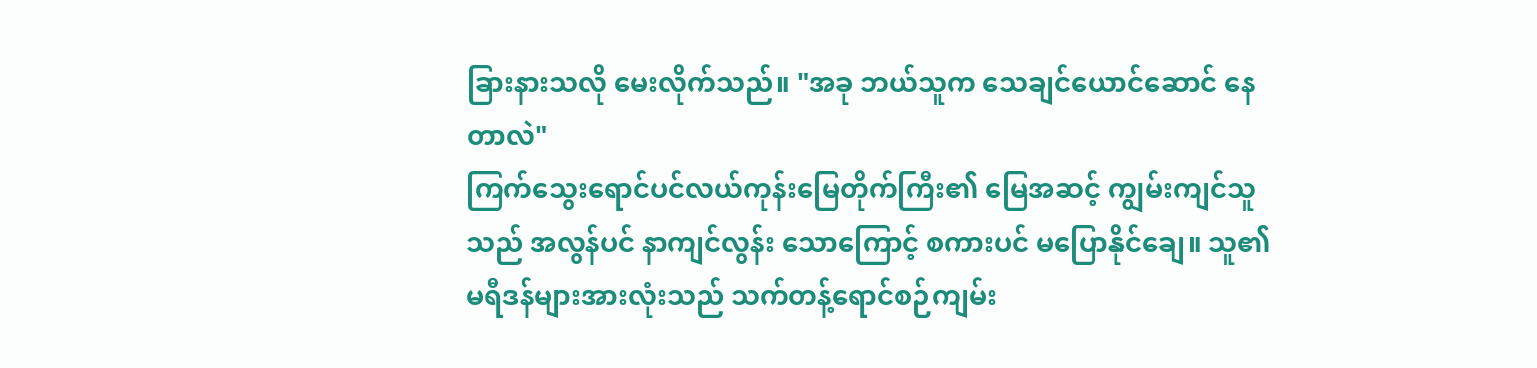ခြားနားသလို မေးလိုက်သည်။ "အခု ဘယ်သူက သေချင်ယောင်ဆောင် နေတာလဲ"
ကြက်သွေးရောင်ပင်လယ်ကုန်းမြေတိုက်ကြီး၏ မြေအဆင့် ကျွမ်းကျင်သူသည် အလွန်ပင် နာကျင်လွန်း သောကြောင့် စကားပင် မပြောနိုင်ချေ။ သူ၏ မရီဒန်များအားလုံးသည် သက်တန့်ရောင်စဉ်ကျမ်း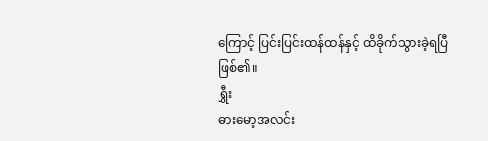ကြောင့် ပြင်းပြင်းထန်ထန်နှင့် ထိခိုက်သွားခဲ့ရပြီဖြစ်၏။
ရွှီး
ဓားမော့အလင်း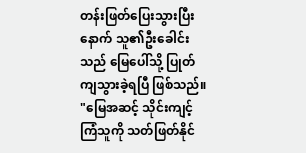တန်းဖြတ်ပြေးသွားပြီးနောက် သူ၏ဦးခေါင်းသည် မြေပေါ်သို့ ပြုတ်ကျသွားခဲ့ရပြီ ဖြစ်သည်။
"မြေအဆင့် သိုင်းကျင့်ကြံသူကို သတ်ဖြတ်နိုင်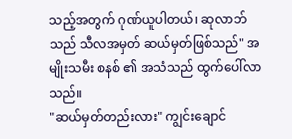သည့်အတွက် ဂုဏ်ယူပါတယ်၊ ဆုလာဘ်သည် သီလအမှတ် ဆယ်မှတ်ဖြစ်သည်" အမျိုးသမီး စနစ် ၏ အသံသည် ထွက်ပေါ်လာသည်။
"ဆယ်မှတ်တည်းလား" ကျွင်းချောင်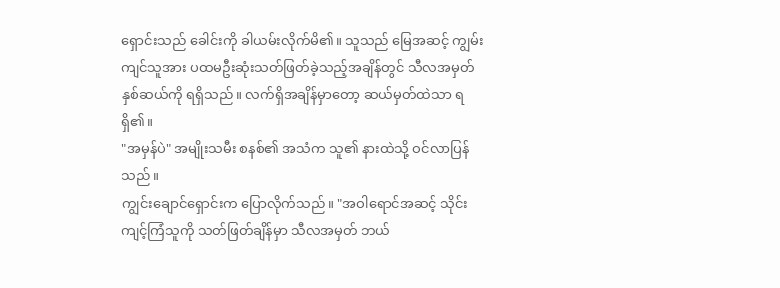ရှောင်းသည် ခေါင်းကို ခါယမ်းလိုက်မိ၏။ သူသည် မြေအဆင့် ကျွမ်းကျင်သူအား ပထမဦးဆုံးသတ်ဖြတ်ခဲ့သည့်အချိန်တွင် သီလအမှတ် နှစ်ဆယ်ကို ရရှိသည်။ လက်ရှိအချိန်မှာတော့ ဆယ်မှတ်ထဲသာ ရရှိ၏။
"အမှန်ပဲ" အမျိုးသမီး စနစ်၏ အသံက သူ၏ နားထဲသို့ ဝင်လာပြန်သည်။
ကျွင်းချောင်ရှောင်းက ပြောလိုက်သည်။ "အဝါရောင်အဆင့် သိုင်းကျင့်ကြံသူကို သတ်ဖြတ်ချိန်မှာ သီလအမှတ် ဘယ်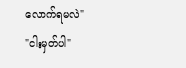လောက်ရမလဲ"
"ငါးမှတ်ပါ"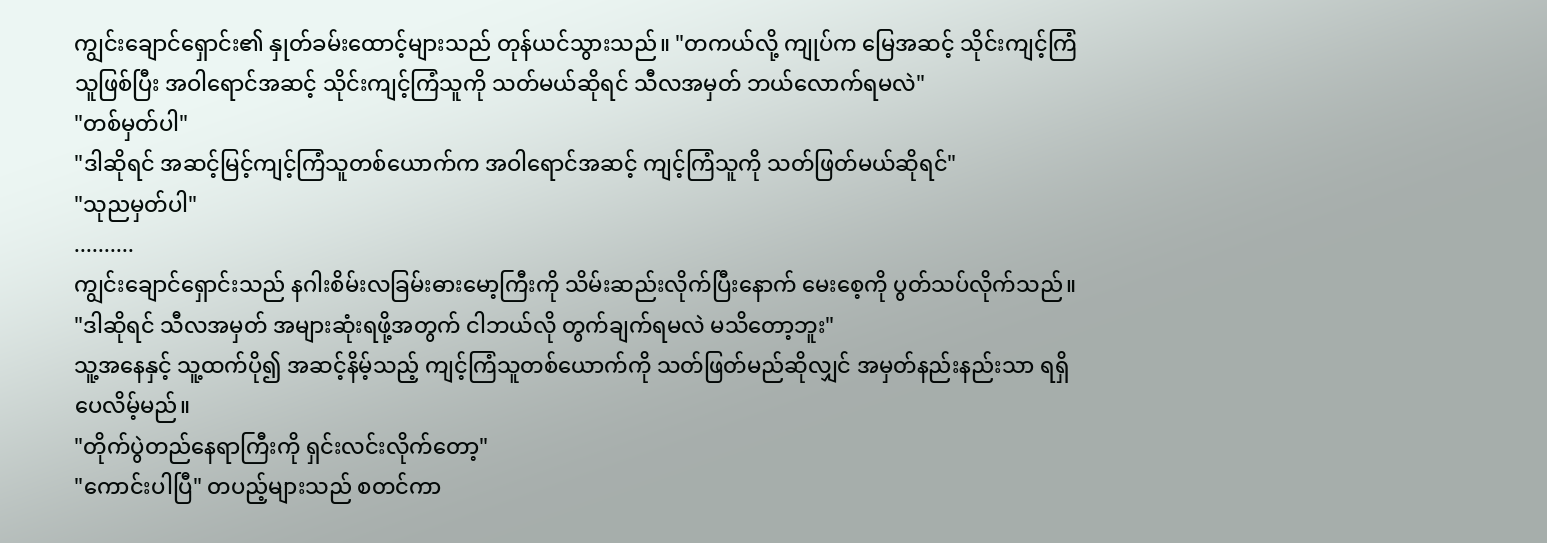ကျွင်းချောင်ရှောင်း၏ နှုတ်ခမ်းထောင့်များသည် တုန်ယင်သွားသည်။ "တကယ်လို့ ကျုပ်က မြေအဆင့် သိုင်းကျင့်ကြံသူဖြစ်ပြီး အဝါရောင်အဆင့် သိုင်းကျင့်ကြံသူကို သတ်မယ်ဆိုရင် သီလအမှတ် ဘယ်လောက်ရမလဲ"
"တစ်မှတ်ပါ"
"ဒါဆိုရင် အဆင့်မြင့်ကျင့်ကြံသူတစ်ယောက်က အဝါရောင်အဆင့် ကျင့်ကြံသူကို သတ်ဖြတ်မယ်ဆိုရင်"
"သုညမှတ်ပါ"
..........
ကျွင်းချောင်ရှောင်းသည် နဂါးစိမ်းလခြမ်းဓားမော့ကြီးကို သိမ်းဆည်းလိုက်ပြီးနောက် မေးစေ့ကို ပွတ်သပ်လိုက်သည်။ "ဒါဆိုရင် သီလအမှတ် အများဆုံးရဖို့အတွက် ငါဘယ်လို တွက်ချက်ရမလဲ မသိတော့ဘူး"
သူ့အနေနှင့် သူ့ထက်ပို၍ အဆင့်နိမ့်သည့် ကျင့်ကြံသူတစ်ယောက်ကို သတ်ဖြတ်မည်ဆိုလျှင် အမှတ်နည်းနည်းသာ ရရှိပေလိမ့်မည်။
"တိုက်ပွဲတည်နေရာကြီးကို ရှင်းလင်းလိုက်တော့"
"ကောင်းပါပြီ" တပည့်များသည် စတင်ကာ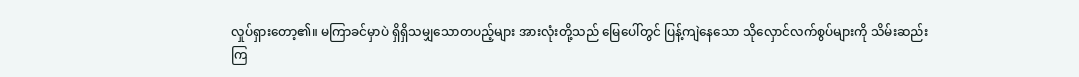လှုပ်ရှားတော့၏။ မကြာခင်မှာပဲ ရှိရှိသမျှသောတပည့်များ အားလုံးတို့သည် မြေပေါ်တွင် ပြန့်ကျဲနေသော သိုလှောင်လက်စွပ်များကို သိမ်းဆည်းကြ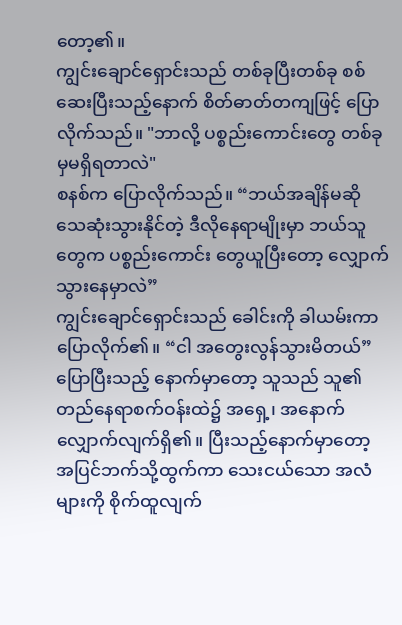တော့၏။
ကျွင်းချောင်ရှောင်းသည် တစ်ခုပြီးတစ်ခု စစ်ဆေးပြီးသည့်နောက် စိတ်ဓာတ်တကျဖြင့် ပြောလိုက်သည်။ "ဘာလို့ ပစ္စည်းကောင်းတွေ တစ်ခုမှမရှိရတာလဲ"
စနစ်က ပြောလိုက်သည်။ “ဘယ်အချိန်မဆို သေဆုံးသွားနိုင်တဲ့ ဒီလိုနေရာမျိုးမှာ ဘယ်သူတွေက ပစ္စည်းကောင်း တွေယူပြီးတော့ လျှောက်သွားနေမှာလဲ”
ကျွင်းချောင်ရှောင်းသည် ခေါင်းကို ခါယမ်းကာ ပြောလိုက်၏။ “ငါ အတွေးလွန်သွားမိတယ်”
ပြောပြီးသည့် နောက်မှာတော့ သူသည် သူ၏ တည်နေရာစက်ဝန်းထဲ၌ အရှေ့၊ အနောက် လျှောက်လျက်ရှိ၏။ ပြီးသည့်နောက်မှာတော့ အပြင်ဘက်သို့ထွက်ကာ သေးငယ်သော အလံများကို စိုက်ထူလျက်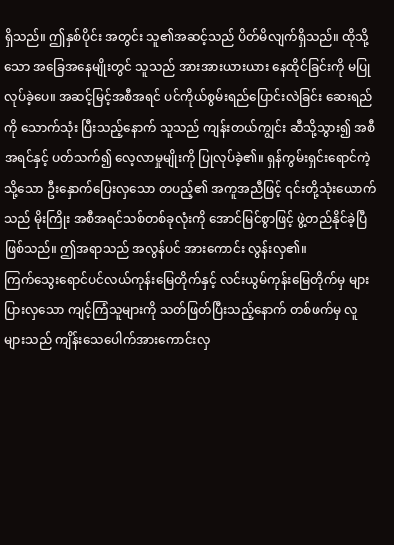ရှိသည်။ ဤနှစ်ပိုင်း အတွင်း သူ၏အဆင့်သည် ပိတ်မိလျက်ရှိသည်။ ထိုသို့သော အခြေအနေမျိုးတွင် သူသည် အားအားယားယား နေထိုင်ခြင်းကို မပြုလုပ်ခဲ့ပေ။ အဆင့်မြင့်အစီအရင် ပင်ကိုယ်စွမ်းရည်ပြောင်းလဲခြင်း ဆေးရည်ကို သောက်သုံး ပြီးသည့်နောက် သူသည် ကျန်းတယ်ကျွင်း ဆီသို့သွား၍ အစီအရင်နှင့် ပတ်သက်၍ လေ့လာမှုမျိုးကို ပြုလုပ်ခဲ့၏။ ရှန်ကွမ်းရှင်းရောင်ကဲ့သို့သော ဦးနှောက်ပြေးလှသော တပည့်၏ အကူအညီဖြင့် ၎င်းတို့သုံးယောက်သည် မိုးကြိုး အစီအရင်သစ်တစ်ခုလုံးကို အောင်မြင်စွာဖြင့် ဖွဲ့တည်နိုင်ခဲ့ပြီဖြစ်သည်။ ဤအရာသည် အလွန်ပင် အားကောင်း လွန်းလှ၏။
ကြက်သွေးရောင်ပင်လယ်ကုန်းမြေတိုက်နှင့် လင်းယွမ်ကုန်းမြေတိုက်မှ များပြားလှသော ကျင့်ကြံသူများကို သတ်ဖြတ်ပြီးသည့်နောက် တစ်ဖက်မှ လူများသည် ကျိန်းသေပေါက်အားကောင်းလှ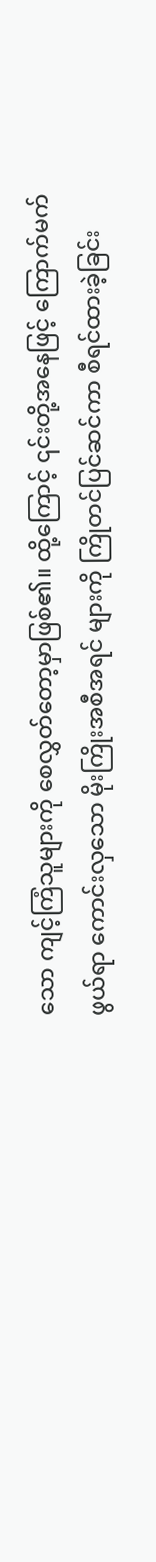သော ကျင့်ကြံသူများကို စေလွှတ်တော့မှာဖြစ်၏။ ထို့ကြောင့် ၎င်းတို့အနေဖြင့် ကြောက်မက်ဖွယ်ရာ ကောင်းလှသော မိုးကြိုးအစီအရင် များကို ကြိုတင်ပြင်ဆင်ကာ စီရင်ထားခဲ့ခြင်း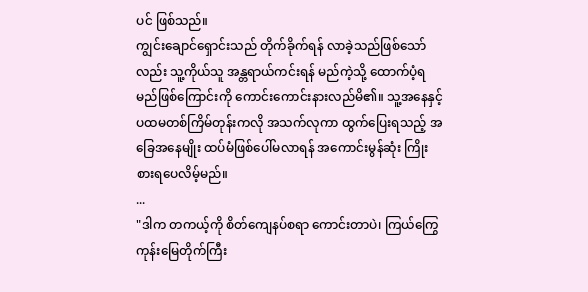ပင် ဖြစ်သည်။
ကျွင်းချောင်ရှောင်းသည် တိုက်ခိုက်ရန် လာခဲ့သည်ဖြစ်သော်လည်း သူ့ကိုယ်သူ အန္တရာယ်ကင်းရန် မည်ကဲ့သို့ ထောက်ပံ့ရမည်ဖြစ်ကြောင်းကို ကောင်းကောင်းနားလည်မိ၏။ သူ့အနေနှင့် ပထမတစ်ကြိမ်တုန်းကလို အသက်လုကာ ထွက်ပြေးရသည့် အခြေအနေမျိုး ထပ်မံဖြစ်ပေါ်မလာရန် အကောင်းမွန်ဆုံး ကြိုးစားရပေလိမ့်မည်။
...
"ဒါက တကယ့်ကို စိတ်ကျေနပ်စရာ ကောင်းတာပဲ၊ ကြယ်ကြွေကုန်းမြေတိုက်ကြီး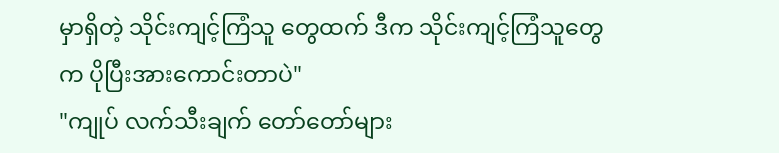မှာရှိတဲ့ သိုင်းကျင့်ကြံသူ တွေထက် ဒီက သိုင်းကျင့်ကြံသူတွေက ပိုပြီးအားကောင်းတာပဲ"
"ကျုပ် လက်သီးချက် တော်တော်များ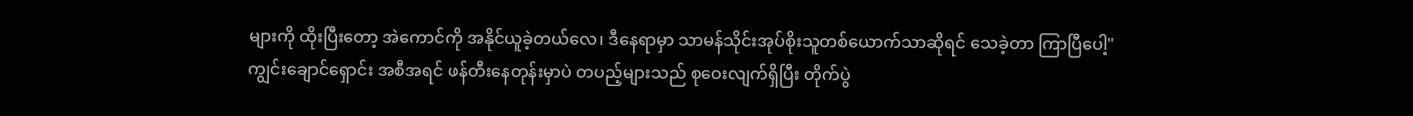များကို ထိုးပြီးတော့ အဲကောင်ကို အနိုင်ယူခဲ့တယ်လေ၊ ဒီနေရာမှာ သာမန်သိုင်းအုပ်စိုးသူတစ်ယောက်သာဆိုရင် သေခဲ့တာ ကြာပြီပေါ့"
ကျွင်းချောင်ရှောင်း အစီအရင် ဖန်တီးနေတုန်းမှာပဲ တပည့်များသည် စုဝေးလျက်ရှိပြီး တိုက်ပွဲ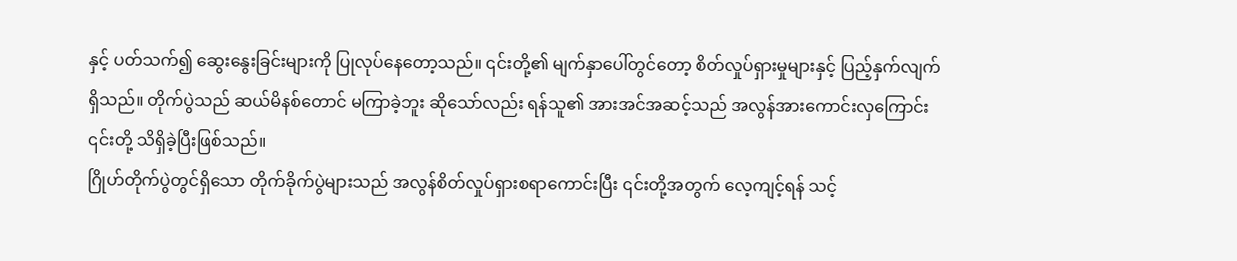နှင့် ပတ်သက်၍ ဆွေးနွေးခြင်းများကို ပြုလုပ်နေတော့သည်။ ၎င်းတို့၏ မျက်နှာပေါ်တွင်တော့ စိတ်လှုပ်ရှားမှုများနှင့် ပြည့်နှက်လျက်ရှိသည်။ တိုက်ပွဲသည် ဆယ်မိနစ်တောင် မကြာခဲ့ဘူး ဆိုသော်လည်း ရန်သူ၏ အားအင်အဆင့်သည် အလွန်အားကောင်းလှကြောင်း ၎င်းတို့ သိရှိခဲ့ပြီးဖြစ်သည်။
ဂြိုဟ်တိုက်ပွဲတွင်ရှိသော တိုက်ခိုက်ပွဲများသည် အလွန်စိတ်လှုပ်ရှားစရာကောင်းပြီး ၎င်းတို့အတွက် လေ့ကျင့်ရန် သင့်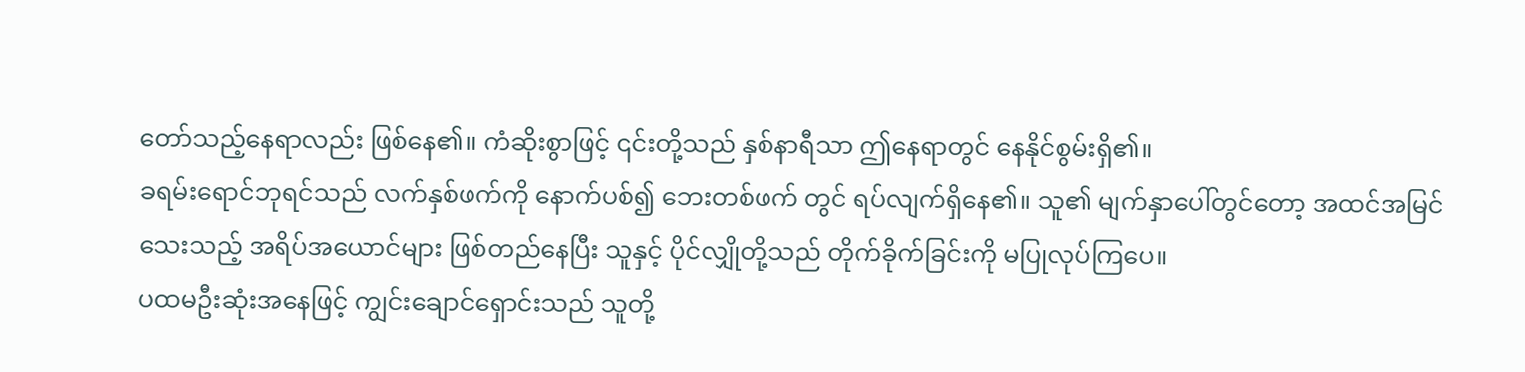တော်သည့်နေရာလည်း ဖြစ်နေ၏။ ကံဆိုးစွာဖြင့် ၎င်းတို့သည် နှစ်နာရီသာ ဤနေရာတွင် နေနိုင်စွမ်းရှိ၏။
ခရမ်းရောင်ဘုရင်သည် လက်နှစ်ဖက်ကို နောက်ပစ်၍ ဘေးတစ်ဖက် တွင် ရပ်လျက်ရှိနေ၏။ သူ၏ မျက်နှာပေါ်တွင်တော့ အထင်အမြင်သေးသည့် အရိပ်အယောင်များ ဖြစ်တည်နေပြီး သူနှင့် ပိုင်လျှိုတို့သည် တိုက်ခိုက်ခြင်းကို မပြုလုပ်ကြပေ။
ပထမဦးဆုံးအနေဖြင့် ကျွင်းချောင်ရှောင်းသည် သူတို့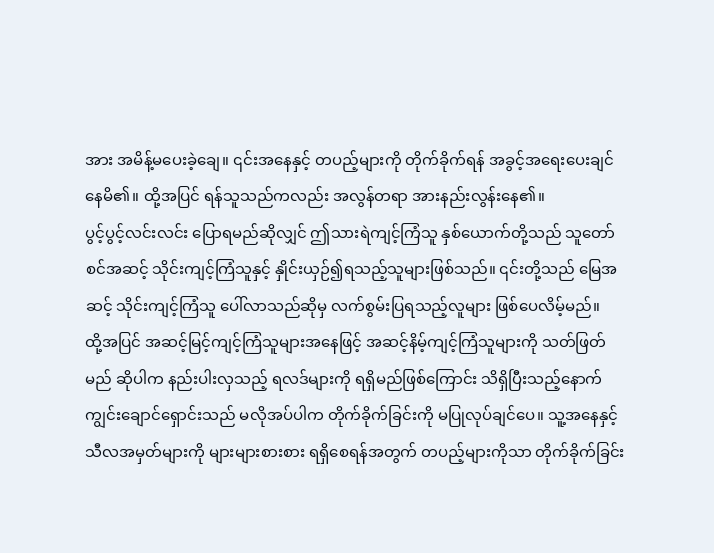အား အမိန့်မပေးခဲ့ချေ။ ၎င်းအနေနှင့် တပည့်များကို တိုက်ခိုက်ရန် အခွင့်အရေးပေးချင်နေမိ၏။ ထို့အပြင် ရန်သူသည်ကလည်း အလွန်တရာ အားနည်းလွန်းနေ၏။
ပွင့်ပွင့်လင်းလင်း ပြောရမည်ဆိုလျှင် ဤသားရဲကျင့်ကြံသူ နှစ်ယောက်တို့သည် သူတော်စင်အဆင့် သိုင်းကျင့်ကြံသူနှင့် နှိုင်းယှဉ်၍ရသည့်သူများဖြစ်သည်။ ၎င်းတို့သည် မြေအဆင့် သိုင်းကျင့်ကြံသူ ပေါ်လာသည်ဆိုမှ လက်စွမ်းပြရသည့်လူများ ဖြစ်ပေလိမ့်မည်။
ထို့အပြင် အဆင့်မြင့်ကျင့်ကြံသူများအနေဖြင့် အဆင့်နိမ့်ကျင့်ကြံသူများကို သတ်ဖြတ်မည် ဆိုပါက နည်းပါးလှသည့် ရလဒ်များကို ရရှိမည်ဖြစ်ကြောင်း သိရှိပြီးသည့်နောက် ကျွင်းချောင်ရှောင်းသည် မလိုအပ်ပါက တိုက်ခိုက်ခြင်းကို မပြုလုပ်ချင်ပေ။ သူ့အနေနှင့် သီလအမှတ်များကို များများစားစား ရရှိစေရန်အတွက် တပည့်များကိုသာ တိုက်ခိုက်ခြင်း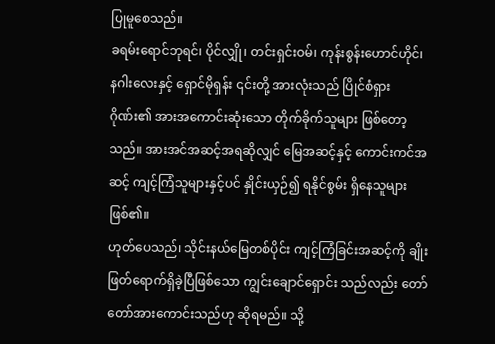ပြုမူစေသည်။
ခရမ်းရောင်ဘုရင်၊ ပိုင်လျှို၊ တင်းရှင်းဝမ်၊ ကုန်းစွန်းဟောင်ဟိုင်၊ နဂါးလေးနှင့် ရှောင်မိုရှန်း ၎င်းတို့ အားလုံးသည် ပြိုင်စံရှားဂိုဏ်း၏ အားအကောင်းဆုံးသော တိုက်ခိုက်သူများ ဖြစ်တော့သည်။ အားအင်အဆင့်အရဆိုလျှင် မြေအဆင့်နှင့် ကောင်းကင်အဆင့် ကျင့်ကြံသူများနှင့်ပင် နှိုင်းယှဉ်၍ ရနိုင်စွမ်း ရှိနေသူများ ဖြစ်၏။
ဟုတ်ပေသည်၊ သိုင်းနယ်မြေတစ်ပိုင်း ကျင့်ကြံခြင်းအဆင့်ကို ချိုးဖြတ်ရောက်ရှိခဲ့ပြီဖြစ်သော ကျွင်းချောင်ရှောင်း သည်လည်း တော်တော်အားကောင်းသည်ဟု ဆိုရမည်။ သို့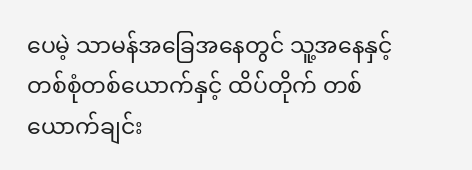ပေမဲ့ သာမန်အခြေအနေတွင် သူ့အနေနှင့် တစ်စုံတစ်ယောက်နှင့် ထိပ်တိုက် တစ်ယောက်ချင်း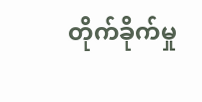တိုက်ခိုက်မှု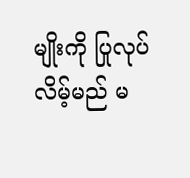မျိုးကို ပြုလုပ်လိမ့်မည် မ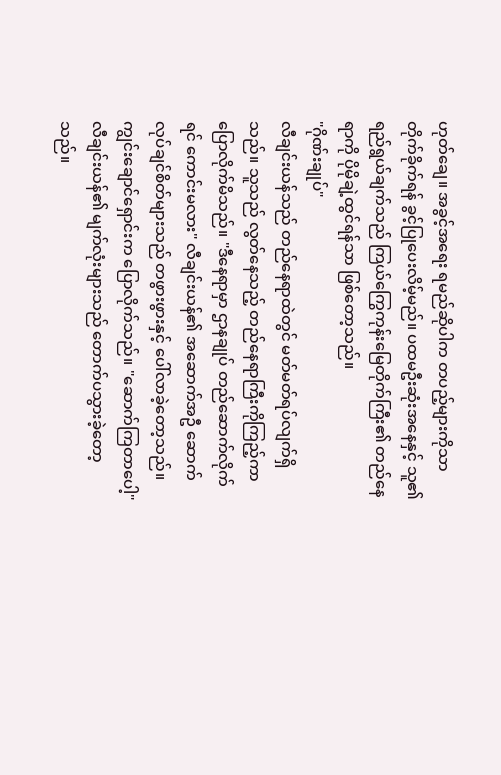ဟုတ်ချေ။ အခွင့်အရေး ရမည်ဆိုပါက တပည့်များကိုသာ တိုက်ခိုက်ရန် ခွင့်ပြုပေးလိမ့်မည်။ ပထမဦးဆုံးအနေနှင့် သူ၏ ရည်ရွယ်ချက်သည် ကြယ်ကြွေကုန်းမြေတိုက်ကြီး၏ တည်နေရာကို ပိုမိုချဲ့ထွင်ရန်သာ ဖြစ်တော့သည်။
"ဂိုဏ်းချုပ်"
လီချင်းယန်သည် တည်နေရာထဲတွင် မတ်မတ်ရပ်လျက်ရှိသည်။ သူသည် လွတ်နေသည့် တည်နေရာကြီးကိုကြည့်ကာ ပြောလိုက်မိသည်။ "ဒီနေရာမှာ ဌာနချုပ် တည်ဆောက်လိုက်ရင် ကောင်းမလား" လီချင်းယန်၏ အဆောက်အဦ ဆောက်လုပ်ချင်စိတ်များသည် တဖွားဖွားနှင့် ပေါ်လာခဲ့တော့သည်။
ကျွင်းချောင်ရှောင်းက ပြောလိုက်သည်။ "ဆောက်ကြတာပေါ့"
လီချင်းယန်၏ မျက်လုံးများသည် တောက်ပသွားခဲ့တော့သည်။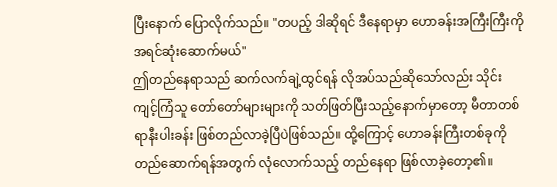ပြီးနောက် ပြောလိုက်သည်။ "တပည့် ဒါဆိုရင် ဒီနေရာမှာ ဟောခန်းအကြီးကြီးကို အရင်ဆုံးဆောက်မယ်"
ဤတည်နေရာသည် ဆက်လက်ချဲ့ထွင်ရန် လိုအပ်သည်ဆိုသော်လည်း သိုင်းကျင့်ကြံသူ တော်တော်များများကို သတ်ဖြတ်ပြီးသည့်နောက်မှာတော့ မီတာတစ်ရာနီးပါးခန်း ဖြစ်တည်လာခဲ့ပြီပဲဖြစ်သည်။ ထို့ကြောင့် ဟောခန်းကြီးတစ်ခုကို တည်ဆောက်ရန်အတွက် လုံလောက်သည့် တည်နေရာ ဖြစ်လာခဲ့တော့၏။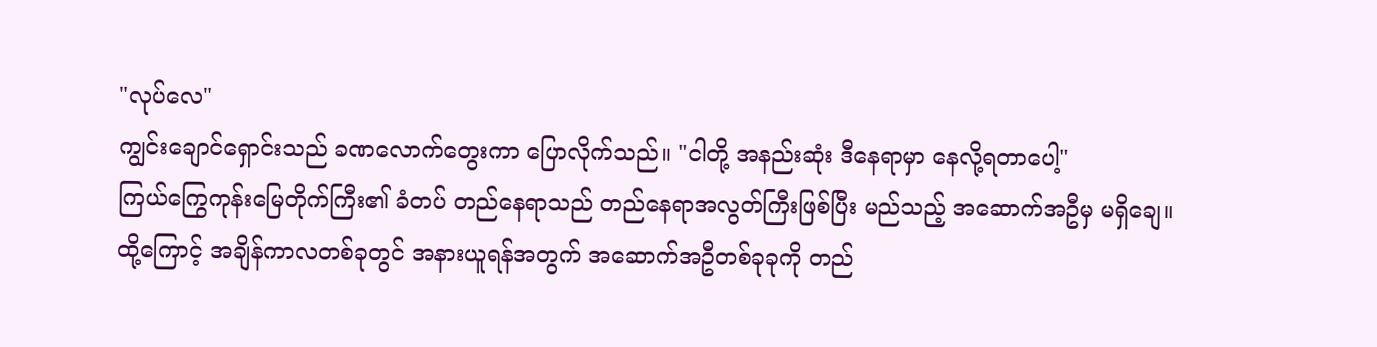"လုပ်လေ"
ကျွင်းချောင်ရှောင်းသည် ခဏလောက်တွေးကာ ပြောလိုက်သည်။ "ငါတို့ အနည်းဆုံး ဒီနေရာမှာ နေလို့ရတာပေါ့"
ကြယ်ကြွေကုန်းမြေတိုက်ကြီး၏ ခံတပ် တည်နေရာသည် တည်နေရာအလွတ်ကြီးဖြစ်ပြီး မည်သည့် အဆောက်အဦမှ မရှိချေ။ ထို့ကြောင့် အချိန်ကာလတစ်ခုတွင် အနားယူရန်အတွက် အဆောက်အဦတစ်ခုခုကို တည်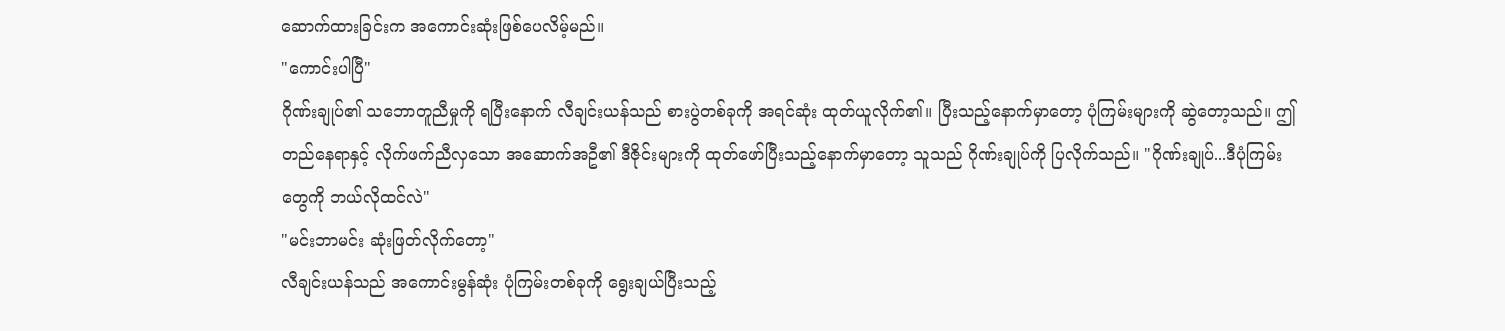ဆောက်ထားခြင်းက အကောင်းဆုံးဖြစ်ပေလိမ့်မည်။
"ကောင်းပါပြီ"
ဂိုဏ်းချုပ်၏ သဘောတူညီမှုကို ရပြီးနောက် လီချင်းယန်သည် စားပွဲတစ်ခုကို အရင်ဆုံး ထုတ်ယူလိုက်၏။ ပြီးသည့်နောက်မှာတော့ ပုံကြမ်းများကို ဆွဲတော့သည်။ ဤတည်နေရာနှင့် လိုက်ဖက်ညီလှသော အဆောက်အဦ၏ ဒီဇိုင်းများကို ထုတ်ဖော်ပြီးသည့်နောက်မှာတော့ သူသည် ဂိုဏ်းချုပ်ကို ပြလိုက်သည်။ "ဂိုဏ်းချုပ်...ဒီပုံကြမ်းတွေကို ဘယ်လိုထင်လဲ"
"မင်းဘာမင်း ဆုံးဖြတ်လိုက်တော့"
လီချင်းယန်သည် အကောင်းမွန်ဆုံး ပုံကြမ်းတစ်ခုကို ရွေးချယ်ပြီးသည့်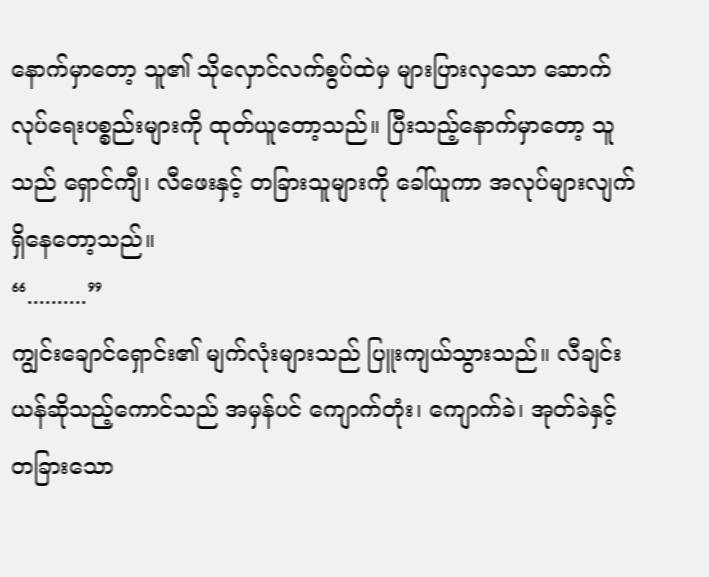နောက်မှာတော့ သူ၏ သိုလှောင်လက်စွပ်ထဲမှ များပြားလှသော ဆောက်လုပ်ရေးပစ္စည်းများကို ထုတ်ယူတော့သည်။ ပြီးသည့်နောက်မှာတော့ သူသည် ရှောင်ကျီ၊ လီဖေးနှင့် တခြားသူများကို ခေါ်ယူကာ အလုပ်များလျက် ရှိနေတော့သည်။
“..........”
ကျွင်းချောင်ရှောင်း၏ မျက်လုံးများသည် ပြူးကျယ်သွားသည်။ လီချင်းယန်ဆိုသည့်ကောင်သည် အမှန်ပင် ကျောက်တုံး၊ ကျောက်ခဲ၊ အုတ်ခဲနှင့် တခြားသော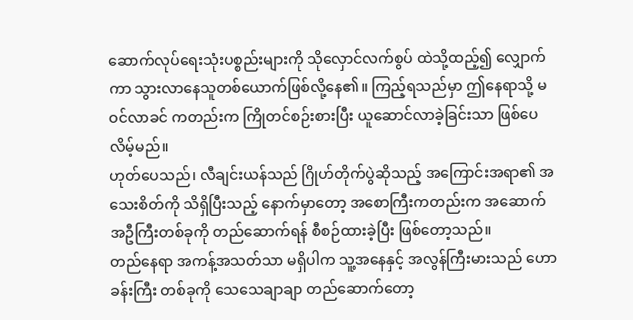ဆောက်လုပ်ရေးသုံးပစ္စည်းများကို သိုလှောင်လက်စွပ် ထဲသို့ထည့်၍ လျှောက်ကာ သွားလာနေသူတစ်ယောက်ဖြစ်လို့နေ၏။ ကြည့်ရသည်မှာ ဤနေရာသို့ မဝင်လာခင် ကတည်းက ကြိုတင်စဉ်းစားပြီး ယူဆောင်လာခဲ့ခြင်းသာ ဖြစ်ပေလိမ့်မည်။
ဟုတ်ပေသည်၊ လီချင်းယန်သည် ဂြိုဟ်တိုက်ပွဲဆိုသည့် အကြောင်းအရာ၏ အသေးစိတ်ကို သိရှိပြီးသည့် နောက်မှာတော့ အစောကြီးကတည်းက အဆောက်အဦကြီးတစ်ခုကို တည်ဆောက်ရန် စီစဉ်ထားခဲ့ပြီး ဖြစ်တော့သည်။
တည်နေရာ အကန့်အသတ်သာ မရှိပါက သူ့အနေနှင့် အလွန်ကြီးမားသည် ဟောခန်းကြီး တစ်ခုကို သေသေချာချာ တည်ဆောက်တော့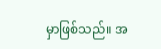မှာဖြစ်သည်။ အ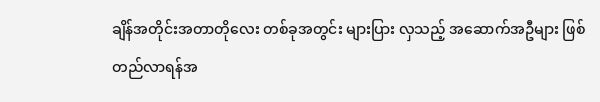ချိန်အတိုင်းအတာတိုလေး တစ်ခုအတွင်း များပြား လှသည့် အဆောက်အဦများ ဖြစ်တည်လာရန်အ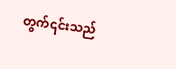တွက်၎င်းသည်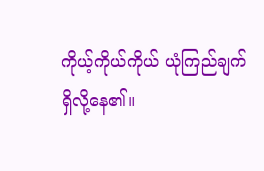ကိုယ့်ကိုယ်ကိုယ် ယုံကြည်ချက် ရှိလို့နေ၏။